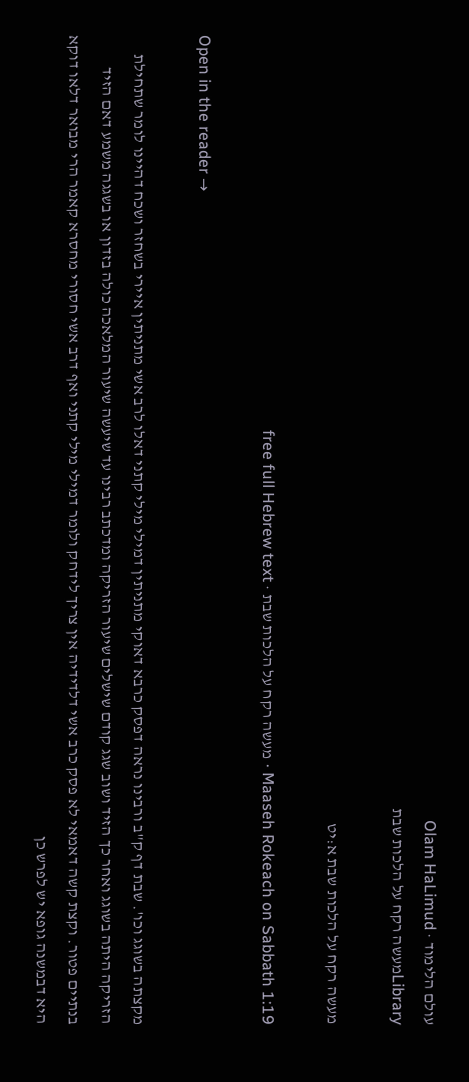עולם הלימוד · Olam HaLimud
Libraryמעשה רקח על הלכות שבת

מעשה רקח על הלכות שבת א:יט

Maaseh Rokeach on Sabbath 1:19 · מעשה רקח על הלכות שבת · free full Hebrew text

Open in the reader →

מקצתה בשוגג וכו'. שבת דף ק"ב ורבינו נראה דפסק כרבא דאוקי מתניתין דמילי מילי קתני דאלו לרב אשי מתניתין איירי בשחזר ושכח דהיינו לומר שתחילת הזריקה היתה בשוגג ואחר כך הזיד ושוב שגג קודם שישלים שיעור הזריקה ומדכתב רבינו עד שיעשה שיעור המלאכה כולה בזדון או בשגגה משמע דאם הזיד בנתיים פטור. וקצת קשה דאמאי לא פסק כרב אשי דלדידיה אין צריך לידחק ולומר דמילי מילי קתני ואף דרב אשי חסורי מחסרא קאמר הרי מבואר דלאו דוקא היא דבמשנה גופא יש לפרש כן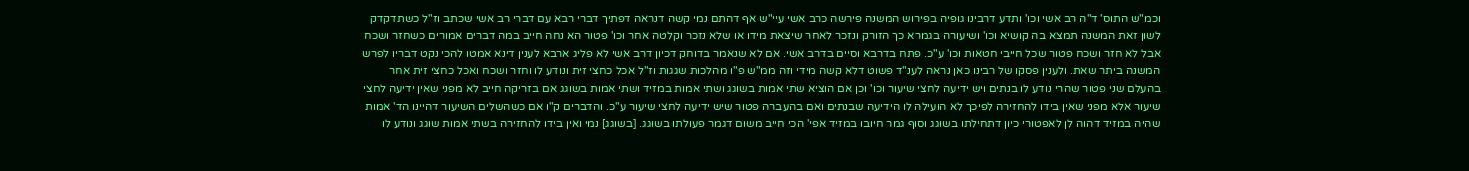וכמ"ש התוס' ד"ה רב אשי וכו' ותדע דרבינו גופיה בפירוש המשנה פירשה כרב אשי עיי"ש אף דהתם נמי קשה דנראה דפתיך דברי רבא עם דברי רב אשי שכתב וז"ל כשתדקדק לשון זאת המשנה תמצא בה קושיא וכו' ושיעורה בגמרא כך הזורק ונזכר לאחר שיצאת מידו או שלא נזכר וקלטה אחר וכו' פטור הא נחה חייב במה דברים אמורים כשחזר ושכח אבל לא חזר ושכח פטור שכל חייבי חטאות וכו' ע"כ. פתח בדרבא וסיים בדרב אשי. אם לא שנאמר בדוחק דכיון דרב אשי לא פליג ארבא לענין דינא אמטו להכי נקט דבריו לפרש המשנה ביתר שאת. ולענין פסקו של רבינו כאן נראה לענ"ד פשוט דלא קשה מידי וזה ממ"ש פ"ו מהלכות שגגות וז"ל אכל כחצי זית ונודע לו וחזר ושכח ואכל כחצי זית אחר בהעלם שני פטור שהרי נודע לו בנתים ויש ידיעה לחצי שיעור וכו' וכן אם הוציא שתי אמות בשוגג ושתי אמות במזיד ושתי אמות בשוגג אם בזריקה חייב לא מפני שאין ידיעה לחצי שיעור אלא מפני שאין בידו להחזירה לפיכך לא הועילה לו הידיעה שבנתים ואם בהעברה פטור שיש ידיעה לחצי שיעור ע"כ. והדברים ק"ו אם כשהשלים השיעור דהיינו הד' אמות שהיה במזיד דהוה לן לאפטורי כיון דתחילתו בשוגג וסוף גמר חיובו במזיד אפי' הכי חייב משום דגמר פעולתו בשוגג. [בשוגג] נמי ואין בידו להחזירה בשתי אמות שוגג ונודע לו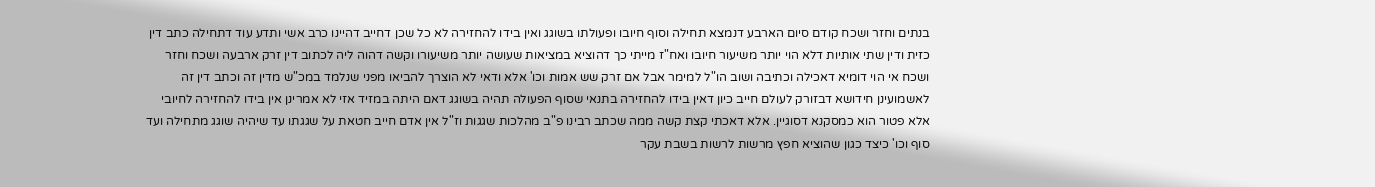בנתים וחזר ושכח קודם סיום הארבע דנמצא תחילה וסוף חיובו ופעולתו בשוגג ואין בידו להחזירה לא כל שכן דחייב דהיינו כרב אשי ותדע עוד דתחילה כתב דין כזית ודין שתי אותיות דלא הוי יותר משיעור חיובו ואח"ז מייתי כך דהוציא במציאות שעושה יותר משיעורו וקשה דהוה ליה לכתוב דין זרק ארבעה ושכח וחזר ושכח אי הוי דומיא דאכילה וכתיבה ושוב הו"ל למימר אבל אם זרק שש אמות וכו' אלא ודאי לא הוצרך להביאו מפני שנלמד במכ"ש מדין זה וכתב דין זה לאשמועינן חידושא דבזורק לעולם חייב כיון דאין בידו להחזירה בתנאי שסוף הפעולה תהיה בשוגג דאם היתה במזיד אזי לא אמרינן אין בידו להחזירה לחיובי אלא פטור הוא כמסקנא דסוגיין. אלא דאכתי קצת קשה ממה שכתב רבינו פ"ב מהלכות שגגות וז"ל אין אדם חייב חטאת על שגגתו עד שיהיה שוגג מתחילה ועד סוף וכו' כיצד כגון שהוציא חפץ מרשות לרשות בשבת עקר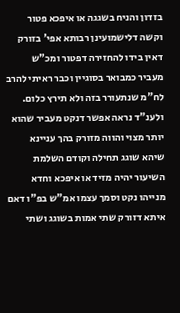בזדון והניח בשגגה או איפכא פטור וקשה דלישמועינן רבותא אפי' בזורק דאין בידו להחזירה דפטור ומכ"ש מעביר כמבואר בסוגיין וכבר ראיתי להרב לח"מ שנתעורר בזה ולא תירץ כלום. ולענ"ד נראה אפשר דנקט מעביר שהוא יותר מצוי והווה מזורק בהך עניינא שיהא שוגג תחילה וקודם השלמת השיעור יהיה מזיד או איפכא וחדא מנייהו נקט וסמך עצמו אמ"ש בפ"ו דאם איתא דזורק שתי אמות בשוגג ושתי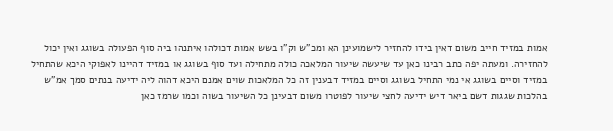אמות במזיד חייב משום דאין בידו להחזיר לישמועינן הא ומכ"ש וק"ו בשש אמות דכולהו איתנהו ביה סוף הפעולה בשוגג ואין יכול להחזירה. ומעתה יפה כתב רבינו כאן עד שיעשה שיעור המלאכה כולה מתחילה ועד סוף בשוגג או במזיד דהיינו לאפוקי היכא שהתחיל במזיד וסיים בשוגג אי נמי התחיל בשוגג וסיים במזיד דבענין זה כל המלאכות שוים אמנם היכא דהוה ליה ידיעה בנתים סמך אמ"ש בהלכות שגגות דשם ביאר דיש ידיעה לחצי שיעור לפוטרו משום דבעינן כל השיעור בשוה וכמו שרמז כאן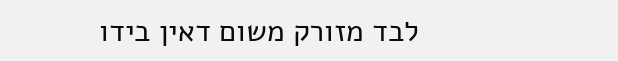לבד מזורק משום דאין בידו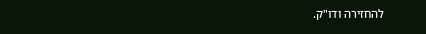להחזירה ודו"ק.